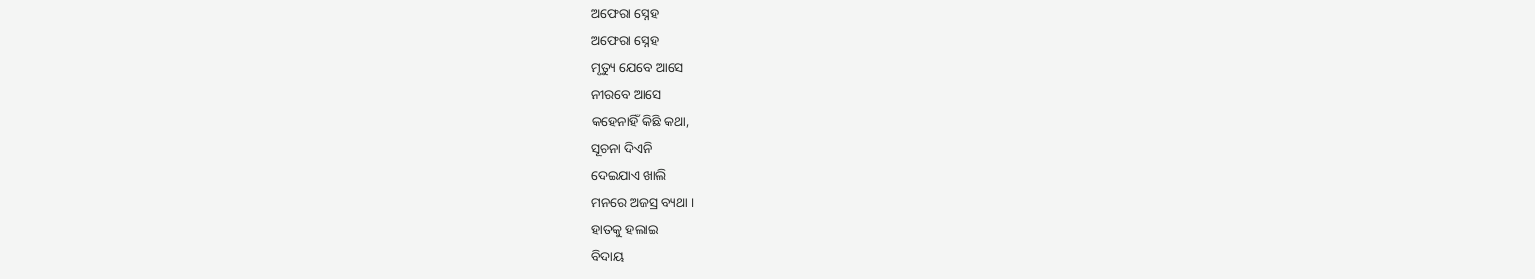ଅଫେରା ସ୍ନେହ
ଅଫେରା ସ୍ନେହ
ମୃତ୍ୟୁ ଯେବେ ଆସେ
ନୀରବେ ଆସେ
କହେନାହିଁ କିଛି କଥା,
ସୂଚନା ଦିଏନି
ଦେଇଯାଏ ଖାଲି
ମନରେ ଅଜସ୍ର ବ୍ୟଥା ।
ହାତକୁ ହଲାଇ
ବିଦାୟ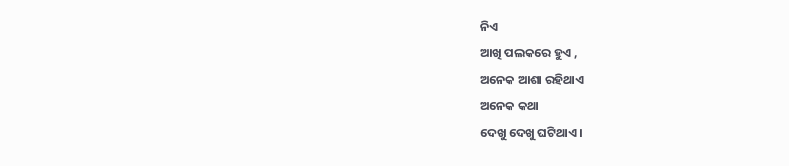ନିଏ
ଆଖି ପଲକରେ ହୁଏ ,
ଅନେକ ଆଶା ରହିଥାଏ
ଅନେକ କଥା
ଦେଖୁ ଦେଖୁ ଘଟିଥାଏ ।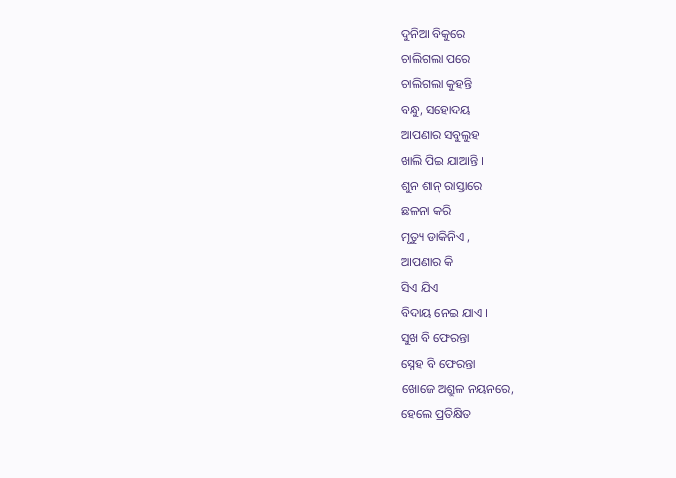ଦୁନିଆ ବିକୁରେ
ଚାଲିଗଲା ପରେ
ଚାଲିଗଲା କୁହନ୍ତି
ବନ୍ଧୁ, ସହୋଦୟ
ଆପଣାର ସବୁଲୁହ
ଖାଲି ପିଇ ଯାଆନ୍ତି ।
ଶୁନ ଶାନ୍ ରାସ୍ତାରେ
ଛଳନା କରି
ମୃତ୍ୟୁ ଡାକିନିଏ ,
ଆପଣାର କି
ସିଏ ଯିଏ
ବିଦାୟ ନେଇ ଯାଏ ।
ସୁଖ ବି ଫେରନ୍ତା
ସ୍ନେହ ବି ଫେରନ୍ତା
ଖୋଜେ ଅଶ୍ରୁଳ ନୟନରେ,
ହେଲେ ପ୍ରତିକ୍ଷିତ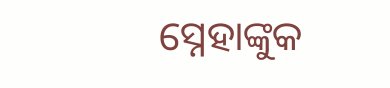ସ୍ନେହାଙ୍କୁକ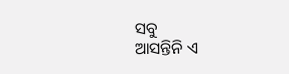ସବୁ
ଆସନ୍ତିନି ଏ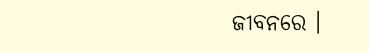ଜୀବନରେ ।